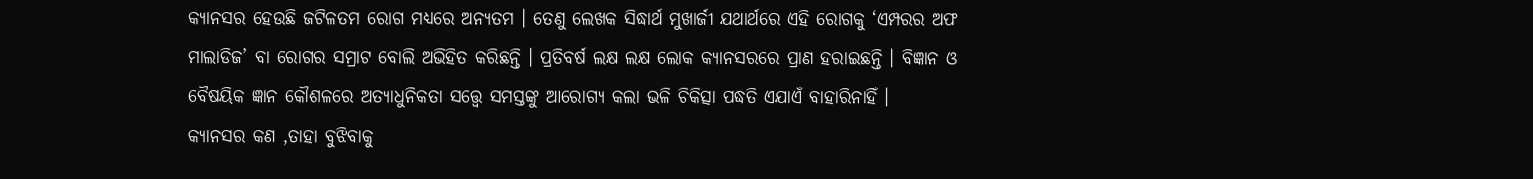କ୍ୟାନସର ହେଉଛି ଜଟିଳତମ ରୋଗ ମଧ୍ୟରେ ଅନ୍ୟତମ । ତେଣୁ ଲେଖକ ସିଦ୍ଧାର୍ଥ ମୁଖାର୍ଜୀ ଯଥାର୍ଥରେ ଏହି ରୋଗକୁ ‘ଏମ୍ପରର ଅଫ ମାଲାଡିଜ’ ବା ରୋଗର ସମ୍ରାଟ ବୋଲି ଅଭିହିତ କରିଛନ୍ତି । ପ୍ରତିବର୍ଷ ଲକ୍ଷ ଲକ୍ଷ ଲୋକ କ୍ୟାନସରରେ ପ୍ରାଣ ହରାଇଛନ୍ତି । ବିଜ୍ଞାନ ଓ ବୈଷୟିକ ଜ୍ଞାନ କୌଶଳରେ ଅତ୍ୟାଧୁନିକତା ସତ୍ତ୍ବେ ସମସ୍ତଙ୍କୁ ଆରୋଗ୍ୟ କଲା ଭଳି ଚିକିତ୍ସା ପଦ୍ଧତି ଏଯାଏଁ ବାହାରିନାହିଁ ।
କ୍ୟାନସର କଣ ,ତାହା ବୁଝିବାକୁ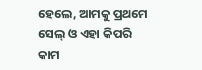ହେଲେ, ଆମକୁ ପ୍ରଥମେ ସେଲ୍ ଓ ଏହା କିପରି କାମ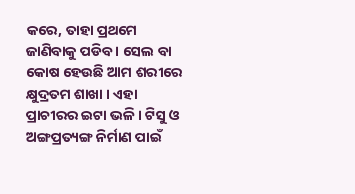କରେ, ତାହା ପ୍ରଥମେ ଜାଣିବାକୁ ପଡିବ । ସେଲ ବା କୋଷ ହେଉଛି ଆମ ଶରୀରେ କ୍ଷୁଦ୍ରତମ ଶାଖା । ଏହା ପ୍ରାଚୀରର ଇଟା ଭଳି । ଟିସୁ ଓ ଅଙ୍ଗପ୍ରତ୍ୟଙ୍ଗ ନିର୍ମାଣ ପାଇଁ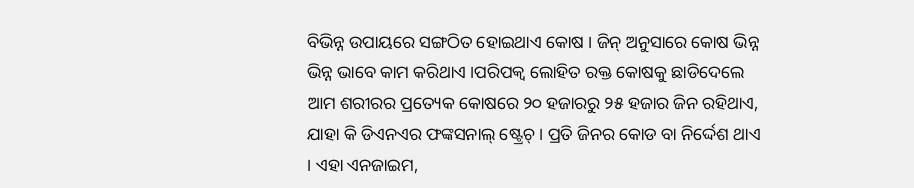ବିଭିନ୍ନ ଉପାୟରେ ସଙ୍ଗଠିତ ହୋଇଥାଏ କୋଷ । ଜିନ୍ ଅନୁସାରେ କୋଷ ଭିନ୍ନ ଭିନ୍ନ ଭାବେ କାମ କରିଥାଏ ।ପରିପକ୍ବ ଲୋହିତ ରକ୍ତ କୋଷକୁ ଛାଡିଦେଲେ ଆମ ଶରୀରର ପ୍ରତ୍ୟେକ କୋଷରେ ୨୦ ହଜାରରୁ ୨୫ ହଜାର ଜିନ ରହିଥାଏ, ଯାହା କି ଡିଏନଏର ଫଙ୍କସନାଲ୍ ଷ୍ଟ୍ରେଚ୍ । ପ୍ରତି ଜିନର କୋଡ ବା ନିର୍ଦ୍ଦେଶ ଥାଏ । ଏହା ଏନଜାଇମ,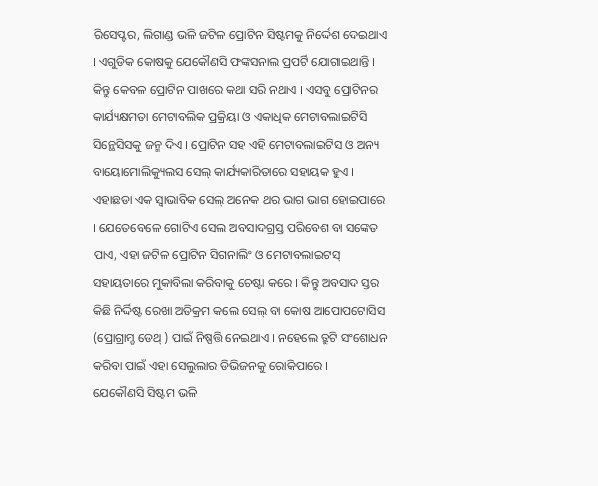ରିସେପ୍ଟର, ଲିଗାଣ୍ଡ ଭଳି ଜଟିଳ ପ୍ରୋଟିନ ସିଷ୍ଟମକୁ ନିର୍ଦ୍ଦେଶ ଦେଇଥାଏ । ଏଗୁଡିକ କୋଷକୁ ଯେକୌଣସି ଫଙ୍କସନାଲ ପ୍ରପର୍ଟି ଯୋଗାଇଥାନ୍ତି । କିନ୍ତୁ କେବଳ ପ୍ରୋଟିନ ପାଖରେ କଥା ସରି ନଥାଏ । ଏସବୁ ପ୍ରୋଟିନର କାର୍ଯ୍ୟକ୍ଷମତା ମେଟାବଲିକ ପ୍ରକ୍ରିୟା ଓ ଏକାଧିକ ମେଟାବଲାଇଟିସି ସିନ୍ଥେସିସକୁ ଜନ୍ମ ଦିଏ । ପ୍ରୋଟିନ ସହ ଏହି ମେଟାବଲାଇଟିସ ଓ ଅନ୍ୟ ବାୟୋମୋଲିକ୍ୟୁଲସ ସେଲ୍ କାର୍ଯ୍ୟକାରିତାରେ ସହାୟକ ହୁଏ ।
ଏହାଛଡା ଏକ ସ୍ବାଭାବିକ ସେଲ୍ ଅନେକ ଥର ଭାଗ ଭାଗ ହୋଇପାରେ । ଯେତେବେଳେ ଗୋଟିଏ ସେଲ ଅବସାଦଗ୍ରସ୍ତ ପରିବେଶ ବା ସଙ୍କେତ ପାଏ, ଏହା ଜଟିଳ ପ୍ରୋଟିନ ସିଗନାଲିଂ ଓ ମେଟାବଲାଇଟସ୍ ସହାୟତାରେ ମୁକାବିଲା କରିବାକୁ ଚେଷ୍ଟା କରେ । କିନ୍ତୁ ଅବସାଦ ସ୍ତର କିଛି ନିର୍ଦ୍ଦିଷ୍ଟ ରେଖା ଅତିକ୍ରମ କଲେ ସେଲ୍ ବା କୋଷ ଆପୋପଟୋସିସ (ପ୍ରୋଗ୍ରାମ୍ଡ ଡେଥ୍ ) ପାଇଁ ନିଷ୍ପତ୍ତି ନେଇଥାଏ । ନହେଲେ ତ୍ରୁଟି ସଂଶୋଧନ କରିବା ପାଇଁ ଏହା ସେଲୁଲାର ଡିଭିଜନକୁ ରୋକିପାରେ ।
ଯେକୌଣସି ସିଷ୍ଟମ ଭଳି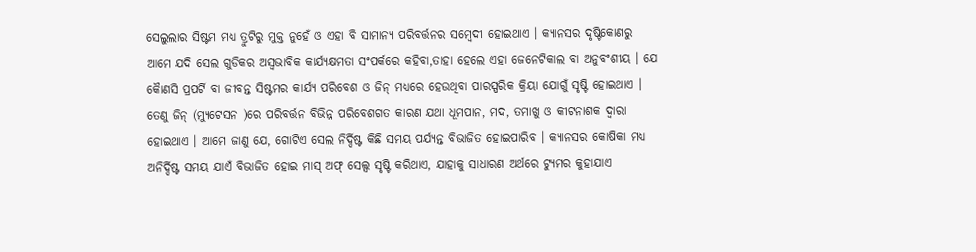ସେଲୁଲାର ସିଷ୍ଟମ ମଧ୍ୟ ତ୍ରୁଟିରୁ ମୁକ୍ତ ନୁହେଁ ଓ ଏହା ବି ସାମାନ୍ୟ ପରିବର୍ତ୍ତନର ସମ୍ବେଦୀ ହୋଇଥାଏ । କ୍ୟାନସର ଦୃଷ୍ଟିକୋଣରୁ ଆମେ ଯଦି ସେଲ ଗୁଡିକର ଅସ୍ବଭାବିକ କାର୍ଯ୍ୟକ୍ଷମତା ସଂପର୍କରେ କହିବା,ତାହା ହେଲେ ଏହା ଜେନେଟିକାଲ ବା ଅନୁବଂଶୀୟ । ଯେ କୈାଣସି ପ୍ରପର୍ଟି ବା ଜୀବନ୍ତ ସିଷ୍ଟମର କାର୍ଯ୍ୟ ପରିବେଶ ଓ ଜିନ୍ ମଧ୍ୟରେ ହେଉଥିବା ପାରସ୍ପରିକ କ୍ରିୟା ଯୋଗୁଁ ସୃଷ୍ଟି ହୋଇଥାଏ । ତେଣୁ ଜିନ୍ (ମ୍ୟୁଟେସନ )ରେ ପରିବର୍ତ୍ତନ ବିଭିନ୍ନ ପରିବେଶଗତ କାରଣ ଯଥା ଧୂମପାନ, ମଦ, ତମାଖୁ ଓ କୀଟନାଶକ ଦ୍ବାରା ହୋଇଥାଏ । ଆମେ ଜାଣୁ ଯେ, ଗୋଟିଏ ସେଲ ନିର୍ଦ୍ଦିଷ୍ଟ କିଛି ସମୟ ପର୍ଯ୍ୟନ୍ତ ବିଭାଜିତ ହୋଇପାରିବ । କ୍ୟାନସର କୋଷିକା ମଧ୍ୟ ଅନିର୍ଦ୍ଦିଷ୍ଟ ସମୟ ଯାଏଁ ବିଭାଜିତ ହୋଇ ମାସ୍ ଅଫ୍ ସେଲ୍ସ ସୃଷ୍ଟି କରିଥାଏ, ଯାହାକୁ ସାଧାରଣ ଅର୍ଥରେ ଟ୍ୟୁମର କୁହାଯାଏ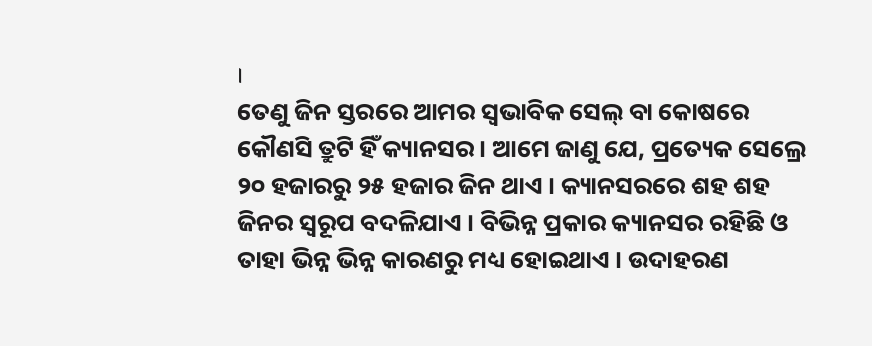।
ତେଣୁ ଜିନ ସ୍ତରରେ ଆମର ସ୍ବଭାବିକ ସେଲ୍ ବା କୋଷରେ କୌଣସି ତ୍ରୁଟି ହିଁ କ୍ୟାନସର । ଆମେ ଜାଣୁ ଯେ, ପ୍ରତ୍ୟେକ ସେଲ୍ରେ ୨୦ ହଜାରରୁ ୨୫ ହଜାର ଜିନ ଥାଏ । କ୍ୟାନସରରେ ଶହ ଶହ ଜିନର ସ୍ବରୂପ ବଦଳିଯାଏ । ବିଭିନ୍ନ ପ୍ରକାର କ୍ୟାନସର ରହିଛି ଓ ତାହା ଭିନ୍ନ ଭିନ୍ନ କାରଣରୁ ମଧ୍ୟ ହୋଇଥାଏ । ଉଦାହରଣ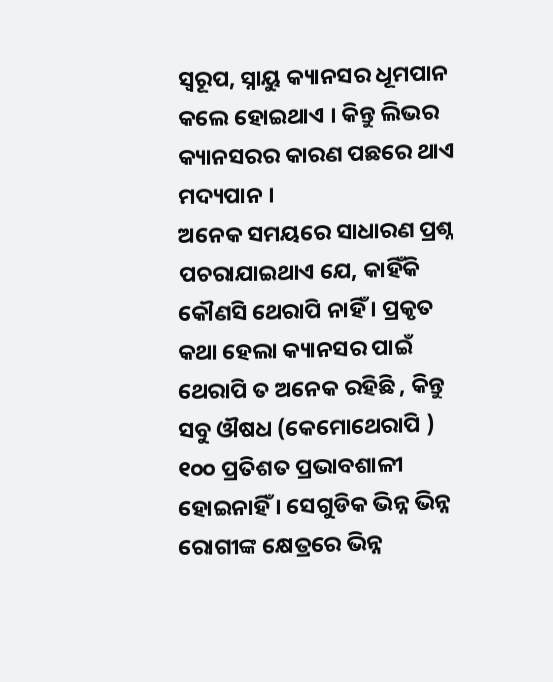ସ୍ବରୂପ, ସ୍ନାୟୁ କ୍ୟାନସର ଧୂମପାନ କଲେ ହୋଇଥାଏ । କିନ୍ତୁ ଲିଭର କ୍ୟାନସରର କାରଣ ପଛରେ ଥାଏ ମଦ୍ୟପାନ ।
ଅନେକ ସମୟରେ ସାଧାରଣ ପ୍ରଶ୍ନ ପଚରାଯାଇଥାଏ ଯେ, କାହିଁକି କୌଣସି ଥେରାପି ନାହିଁ । ପ୍ରକୃତ କଥା ହେଲା କ୍ୟାନସର ପାଇଁ ଥେରାପି ତ ଅନେକ ରହିଛି , କିନ୍ତୁ ସବୁ ଔଷଧ (କେମୋଥେରାପି ) ୧୦୦ ପ୍ରତିଶତ ପ୍ରଭାବଶାଳୀ ହୋଇନାହିଁ । ସେଗୁଡିକ ଭିନ୍ନ ଭିନ୍ନ ରୋଗୀଙ୍କ କ୍ଷେତ୍ରରେ ଭିନ୍ନ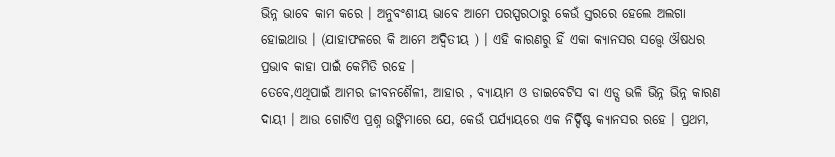ଭିନ୍ନ ଭାବେ କାମ କରେ । ଅନୁବଂଶୀୟ ଭାବେ ଆମେ ପରସ୍ପରଠାରୁ କେଉଁ ସ୍ତରରେ ହେଲେ ଅଲଗା ହୋଇଥାଉ । (ଯାହାଫଳରେ କି ଆମେ ଅଦ୍ବିତୀୟ ) । ଏହି କାରଣରୁ ହିଁ ଏକା କ୍ୟାନସର ସତ୍ତ୍ବେ ଔଷଧର ପ୍ରଭାବ କାହା ପାଇଁ କେମିତି ରହେ ।
ତେବେ,ଏଥିପାଇଁ ଆମର ଜୀବନଶୈଳୀ, ଆହାର , ବ୍ୟାୟାମ ଓ ଡାଇବେଟିସ ବା ଏଡ୍ସ ଭଳି ଭିନ୍ନ ଭିନ୍ନ କାରଣ ଦାୟୀ । ଆଉ ଗୋଟିଏ ପ୍ରଶ୍ନ ଉଙ୍କିମାରେ ଯେ, କେଉଁ ପର୍ଯ୍ୟାୟରେ ଏକ ନିର୍ଦ୍ଦିଷ୍ଟ କ୍ୟାନସର ରହେ । ପ୍ରଥମ,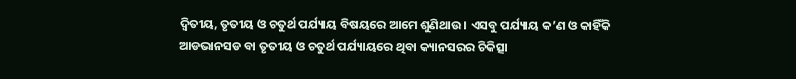ଦ୍ବିତୀୟ, ତୃତୀୟ ଓ ଚତୁର୍ଥ ପର୍ଯ୍ୟାୟ ବିଷୟରେ ଆମେ ଶୁଣିଥାଉ । ଏସବୁ ପର୍ଯ୍ୟାୟ କ’ଣ ଓ କାହିଁକି ଆଡଭାନସଡ ବା ତୃତୀୟ ଓ ଚତୁର୍ଥ ପର୍ଯ୍ୟାୟରେ ଥିବା କ୍ୟାନସରର ଚିକିତ୍ସା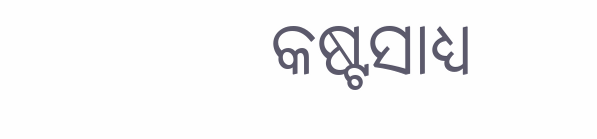କଷ୍ଟସାଧ୍ୟ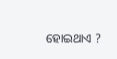ହୋଇଥାଏ ?